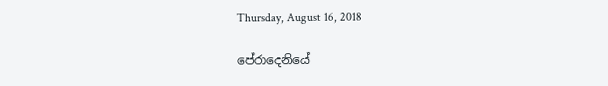Thursday, August 16, 2018

පේරාදෙනියේ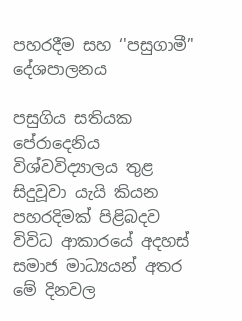පහරදීම සහ ‘'පසුගාමී’' දේශපාලනය

පසුගිය සතියක පේරාදෙනිය විශ්වවිද්‍යාලය තුළ සිදුවූවා යැයි කියන පහරදිමක් පිළිබදව විවිධ ආකාරයේ අදහස් සමාජ මාධ්‍යයන් අතර මේ දිනවල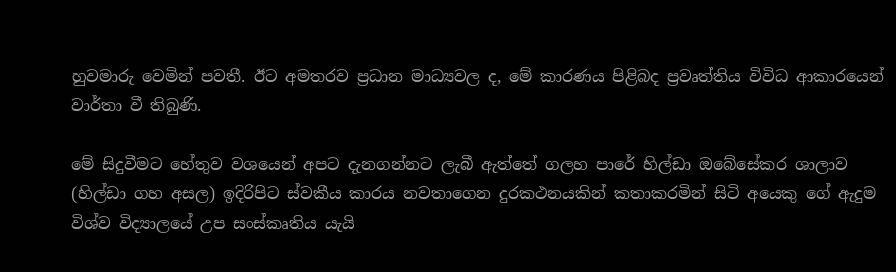හුවමාරු වෙමින් පවතී. ඊට අමතරව ප්‍රධාන මාධ්‍යවල ද, මේ කාරණය පිළිබද ප්‍රවෘත්තිය විවිධ ආකාරයෙන් වාර්තා වී තිබුණි.

මේ සිදුවීමට හේතුව වශයෙන් අපට දැනගන්නට ලැබී ඇත්තේ ගලහ පාරේ හිල්ඩා ඔබේසේකර ශාලාව (හිල්ඩා ගහ අසල) ඉදිරිපිට ස්වකීය කාරය නවතාගෙන දුරකථනයකින් කතාකරමින් සිටි අයෙකු ගේ ඇදුම විශ්ව විද්‍යාලයේ උප සංස්කෘතිය යැයි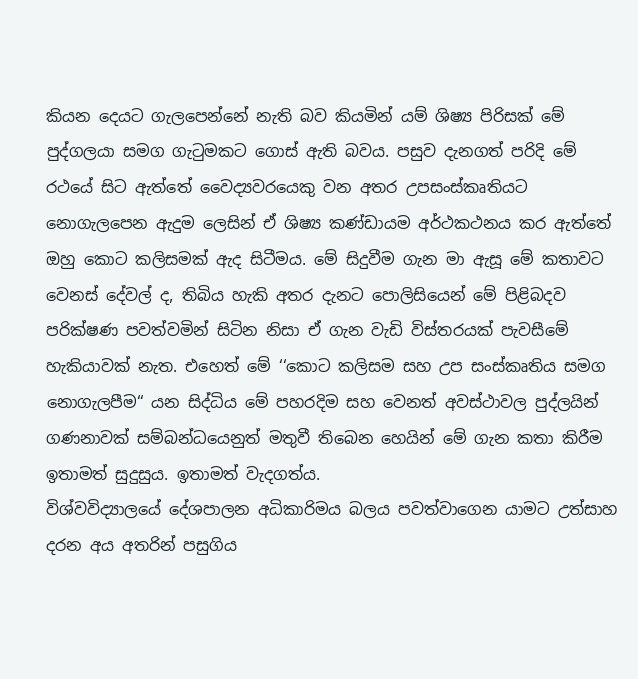කියන දෙයට ගැලපෙන්නේ නැති බව කියමින් යම් ශිෂ්‍ය පිරිසක් මේ පුද්ගලයා සමග ගැටුමකට ගොස් ඇති බවය. පසුව දැනගත් පරිදි මේ රථයේ සිට ඇත්තේ වෛද්‍යවරයෙකු වන අතර උපසංස්කෘතියට නොගැලපෙන ඇදුම ලෙසින් ඒ ශිෂ්‍ය කණ්ඩායම අර්ථකථනය කර ඇත්තේ ඔහු කොට කලිසමක් ඇද සිටීමය. මේ සිදුවීම ගැන මා ඇසූ මේ කතාවට වෙනස් දේවල් ද, තිබිය හැකි අතර දැනට පොලිසියෙන් මේ පිළිබදව පරික්ෂණ පවත්වමින් සිටින නිසා ඒ ගැන වැඩි විස්තරයක් පැවසීමේ හැකියාවක් නැත. එහෙත් මේ ‘‘කොට කලිසම සහ උප සංස්කෘතිය සමග නොගැලපීම“ යන සිද්ධිය මේ පහරදිම සහ වෙනත් අවස්ථාවල පුද්ලයින් ගණනාවක් සම්බන්ධයෙනුත් මතුවී තිබෙන හෙයින් මේ ගැන කතා කිරීම ඉතාමත් සුදුසුය. ඉතාමත් වැදගත්ය.
විශ්වවිද්‍යාලයේ දේශපාලන අධිකාරිමය බලය පවත්වාගෙන යාමට උත්සාහ දරන අය අතරින් පසුගිය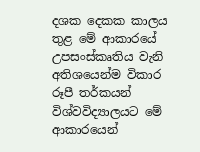දශක දෙකක කාලය තුළ මේ ආකාරයේ උපසංස්කෘතිය වැනි අතිශයෙන්ම විකාර රූපී තර්කයන් විශ්වවිද්‍යාලයට මේ ආකාරයෙන්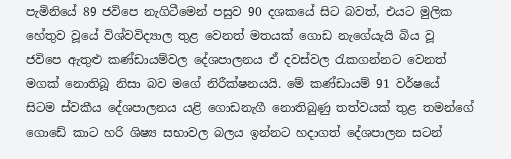පැමිනියේ 89 ජවිපෙ නැගිටීමෙන් පසුව 90 දශකයේ සිට බවත්, එයට මුලික හේතුව වූයේ විශ්වවිද්‍යාල තුළ වෙනත් මතයක් ගොඩ නැගේයැයි බිය වූ ජවිපෙ ඇතුළු කණ්ඩායම්වල දේශපාලනය ඒ දවස්වල රැකගන්නට වෙනත් මගක් නොතිබූ නිසා බව මගේ නිරීක්ෂනයයි. මේ කණ්ඩායම් 91 වර්ෂයේ සිටම ස්වකීය දේශපාලනය යළි ගොඩනැගී නොතිබුණු තත්වයක් තුළ තමන්ගේ ගොඩේ කාට හරි ශිෂ්‍ය සභාවල බලය ඉන්නට හදාගත් දේශපාලන සටන්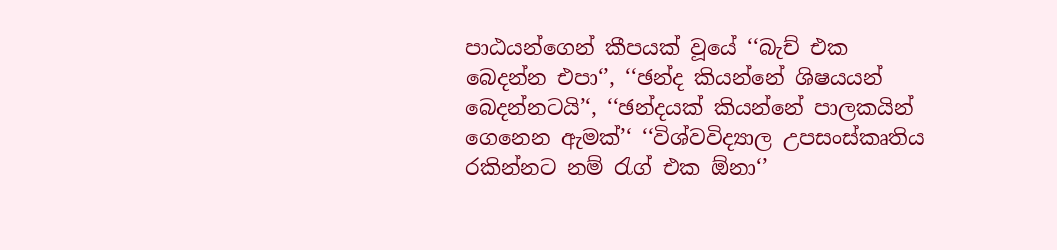පාඨයන්ගෙන් කීපයක් වූයේ ‘‘බැච් එක බෙදන්න එපා‘’, ‘‘ඡන්ද කියන්නේ ශිෂයයන් බෙදන්නටයි’‘, ‘‘ඡන්දයක් කියන්නේ පාලකයින් ගෙනෙන ඇමක්’‘ ‘‘විශ්වවිද්‍යාල උපසංස්කෘතිය රකින්නට නම් රැග් එක ඕනා‘’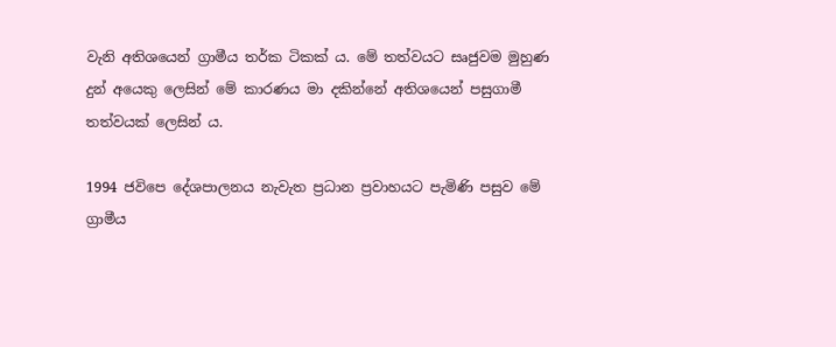වැනි අතිශයෙන් ග්‍රාමීය තර්ක ටිකක් ය. මේ තත්වයට සෘජුවම මුහුණ දුන් අයෙකු ලෙසින් මේ කාරණය මා දකින්නේ අතිශයෙන් පසුගාමී තත්වයක් ලෙසින් ය.

1994 ජවිපෙ දේශපාලනය නැවැත ප්‍රධාන ප්‍රවාහයට පැමිණි පසුව මේ ග්‍රාමීය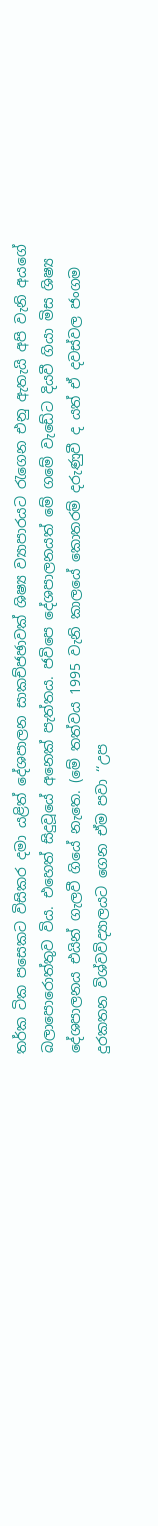තර්ක ටික පසෙකට විසිකර දමා යළිත් දේශපාලන සාකච්ජඡාවක් ශිෂ්‍ය ව්‍යාපාරයට රැගෙන එනු ඇතැයි අපි වැනි අයගේ බලාපොරොත්තුව විය. එහෙත් සිදුවූයේ අනෙක් පැත්තය‍. ජවිපෙ දේශපාලනයත් මේ ගමේ වැඩේට දියවී ගියා මිස ශිෂ්‍ය දේශපාලනය එයින් ගැලවී ගියේ නැතෙ. (මේ තත්වය 1995 වැනි කාලයේ කොතරම් දරුණුවී ද යත් ඒ දවස්වල ජංගම දුරකතන විශ්වවිද්‍යාලයට ගෙන ඒම පවා ‘‘උප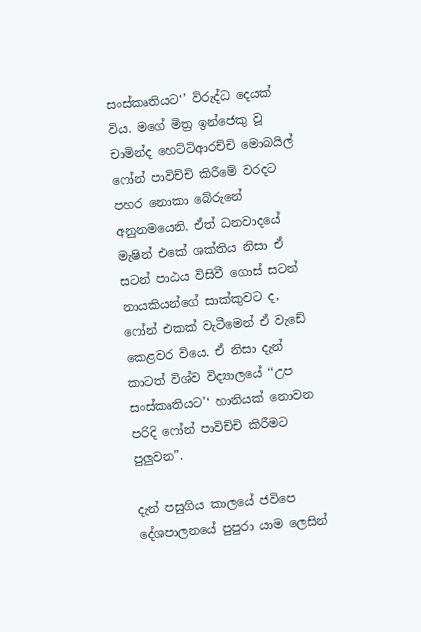සංස්කෘතියට‘’ විරුද්ධ දෙයක් විය. මගේ මිත්‍ර ඉන්ජෙකු වූ චාමින්ද හෙට්ටිආරච්චි මොබයිල් ෆෝන් පාවිච්චි කිරීමේ වරදට පහර නොකා බේරුනේ අනුනමයෙනි. ඒත් ධනවාදයේ මැෂින් එකේ ශක්තිය නිසා ඒ සටන් පාඨය විසිවී ගොස් සටන් නායකියන්ගේ සාක්කුවට ද, ෆෝන් එකක් වැටීමෙන් ඒ වැඩේ කෙළවර වියෙ. ඒ නිසා දැන් කාටත් විශ්ව විද්‍යාලයේ ‘‘උප සංස්කෘතියට’‘ හානියක් නොවන පරිදි ෆෝන් පාවිච්චි කිරීමට පුලුවන”.

දැන් පසුගිය කාලයේ ජවිපෙ දේශපාලනයේ පුපුරා යාම ලෙසින්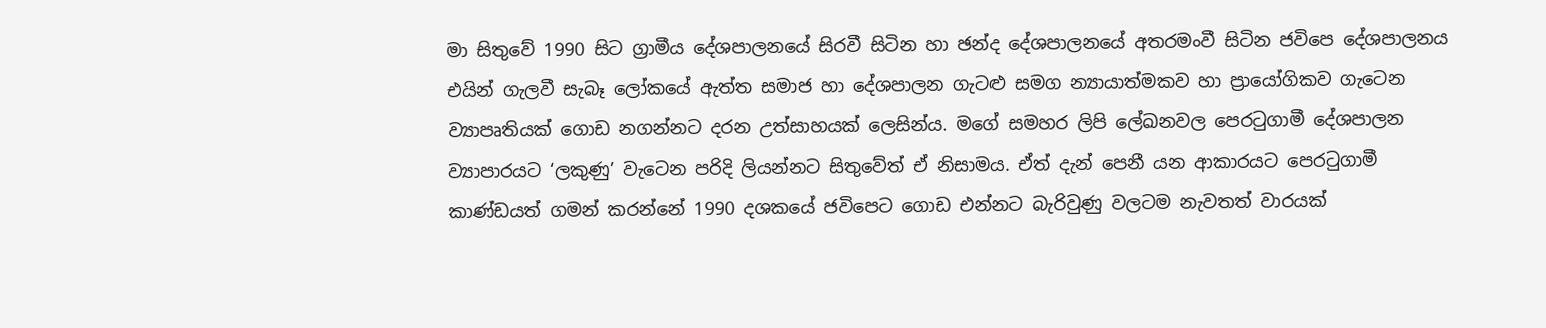මා සිතුවේ 1990 සිට ග්‍රාමීය දේශපාලනයේ සිරවී සිටින හා ඡන්ද දේශපාලනයේ අතරමංවී සිටින ජවිපෙ දේශපාලනය එයින් ගැලවී සැබෑ ලෝකයේ ඇත්ත සමාජ හා දේශපාලන ගැටළු සමග න්‍යායාත්මකව හා ප්‍රායෝගිකව ගැටෙන ව්‍යාපෘතියක් ගොඩ නගන්නට දරන උත්සාහයක් ලෙසින්ය. මගේ සමහර ලිපි ලේඛනවල පෙරටුගාමී දේශපාලන ව්‍යාපාරයට ‘ලකුණු’ වැටෙන පරිදි ලියන්නට සිතුවේත් ඒ නිසාමය. ඒත් දැන් පෙනී යන ආකාරයට පෙරටුගාමී කාණ්ඩයත් ගමන් කරන්නේ 1990 දශකයේ ජවිපෙට ගොඩ එන්නට බැරිවුණු වලටම නැවතත් වාරයක්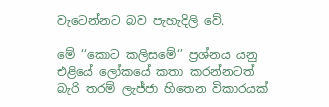වැටෙන්නට බව පැහැදිලි වේ.

මේ ‘‘කොට කලිසමේ‘’ ප්‍රශ්නය යනු එළියේ ලෝකයේ කතා කරන්නටත් බැරි තරම් ලැජ්ජා හිතෙන විකාරයක්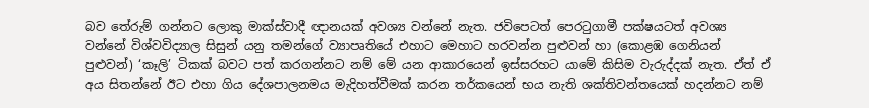බව තේරුම් ගන්නට ලොකු මාක්ස්වාදී ඥානයක් අවශ්‍ය වන්නේ නැත. ජවිපෙටත් පෙරටුගාමී පක්ෂයටත් අවශ්‍ය වන්නේ විශ්වවිද්‍යාල සිසුන් යනු තමන්ගේ ව්‍යාපෘතියේ එහාට මෙහාට හරවන්න පුළුවන් හා (කොළඹ ගෙනියන් පුළුවන්) ‘කෑලි’ ටිකක් බවට පත් කරගන්නට නම් මේ යන ආකාරයෙන් ඉස්සරහට යාමේ කිසිම වැරුද්දක් නැත. ඒත් ඒ අය සිතන්නේ ඊට එහා ගිය දේශපාලනමය මැදිහත්වීමක් කරන තර්කයෙන් භය නැති ශක්තිවන්තයෙක් හදන්නට නම්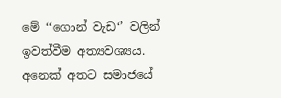මේ ‘‘ගොන් වැඩ‘’ වලින් ඉවත්වීම අත්‍යවශ්‍යය. අනෙක් අතට සමාජයේ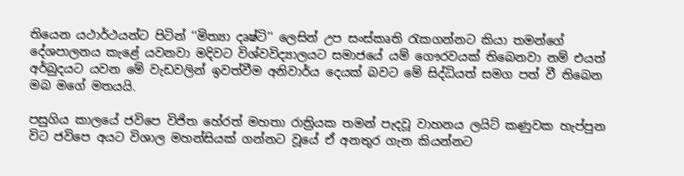තියෙන යථාර්ථයන්ට පිටින් ‘‘මිත්‍යා දෘෂ්ටි’‘ ලෙසින් උප සංස්කෘති රැකගන්නට කියා තමන්ගේ දේශපාලනය කැළේ යවනවා මදිවට විශ්වවිද්‍යාලයට සමාජයේ යම් ගෞරවයක් තිබෙනවා නම් එයත් අර්බුදයට යවන මේ වැඩවලින් ඉවත්වීම අනිවාර්ය දෙයක් බවට මේ සිද්ධියත් සමග පත් වී තිබෙන මබ මගේ මතයයි.

පසුගිය කාලයේ ජවිපෙ විජිත හේරත් මහතා රාත්‍රියක තමන් පැදවූ වාහනය ලයිට් කණුවක හැප්පුන විට ජවිපෙ අයට විශාල මහන්සියක් ගන්නට වූයේ ඒ අනතුර ගැන කියන්නට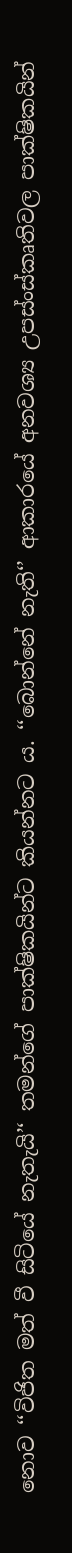නොව ‘‘විජිත මත් වී සිටියේ නැතැයි’‘ තමන්ගේ පාක්ෂිකයින්ට කියන්නට ය. ‘‘බොන්නේ නැති‘’ ආකාරයේ අනවශ්‍ය උපස්ංස්කෘතිවල පාක්ෂිකයින්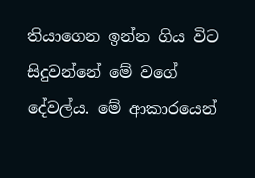තියාගෙන ඉන්න ගිය විට සිදුවන්නේ මේ වගේ දේවල්ය. මේ ආකාරයෙන්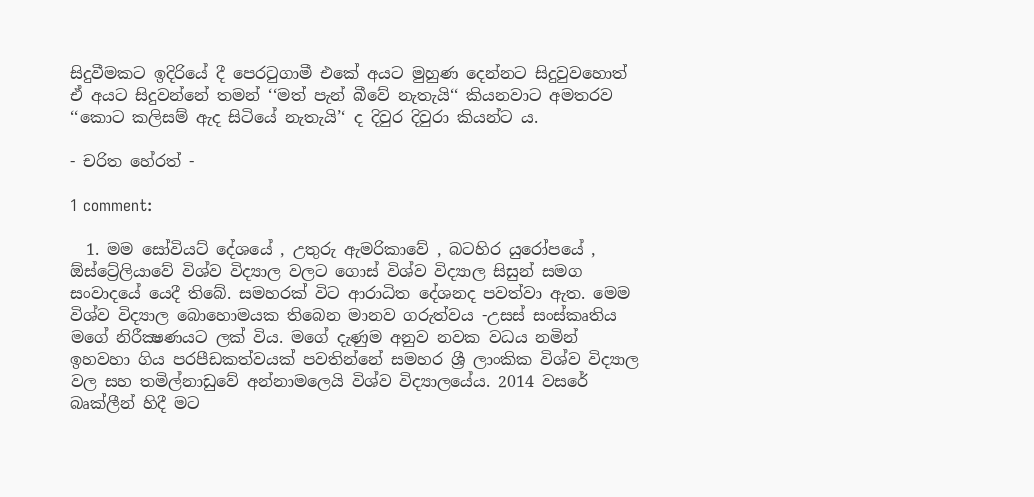සිදුවීමකට ඉදිරියේ දී පෙරටුගාමී එකේ අයට මුහුණ දෙන්නට සිදුවුවහොත් ඒ අයට සිදුවන්නේ තමන් ‘‘මත් පැන් බීවේ නැතැයි‘‘ කියනවාට අමතරව ‘‘කොට කලිසම් ඇද සිටියේ නැතැයි’‘ ද දිවුර දිවුරා කියන්ට ය.

- චරිත හේරත් -

1 comment:

  1. මම සෝවියට් දේශයේ , උතුරු ඇමරිකාවේ , බටහිර යුරෝපයේ , ඕස්ට්‍රේලියාවේ විශ්ව විද්‍යාල වලට ගොස් විශ්ව විද්‍යාල සිසුන් සමග සංවාදයේ යෙදී තිබේ. සමහරක් විට ආරාධිත දේශනද පවත්වා ඇත. මෙම විශ්ව විද්‍යාල බොහොමයක තිබෙන මානව ගරුත්වය -උසස් සංස්කෘතිය මගේ නිරීක්‍ෂණයට ලක් විය. මගේ දැණුම අනුව නවක වධය නමින් ඉහවහා ගිය පරපීඩකත්වයක් පවතින්නේ සමහර ශ්‍රී ලාංකික විශ්ව විද්‍යාල වල සහ තමිල්නාඩුවේ අන්නාමලෙයි විශ්ව විද්‍යාලයේය. 2014 වසරේ බෘක්ලීන් හිදී මට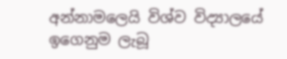අන්නාමලෙයි විශ්ව විද්‍යාලයේ ඉගෙනුම ලැබූ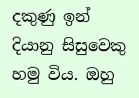දකුණු ඉන් දියානු සිසුවෙකු හමු විය. ඔහු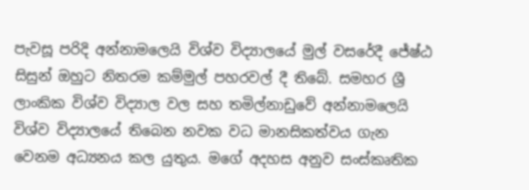පැවසූ පරිදි අන්නාමලෙයි විශ්ව විද්‍යාලයේ මුල් වසරේදී ජේෂ්ඨ සිසුන් ඔහුට නිතරම කම්මුල් පහරවල් දී තිබේ. සමහර ශ්‍රී ලාංකික විශ්ව විද්‍යාල වල සහ තමිල්නාඩුවේ අන්නාමලෙයි විශ්ව විද්‍යාලයේ තිබෙන නවක වධ මානසිකත්වය ගැන වෙනම අධ්‍යනය කල යුතුය. මගේ අදහස අනුව සංස්කෘතික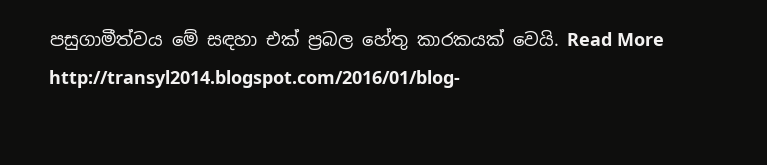පසුගාමීත්වය මේ සඳහා එක් ප්‍රබල හේතු කාරකයක් වෙයි. Read More http://transyl2014.blogspot.com/2016/01/blog-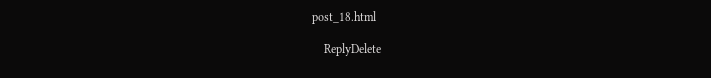post_18.html

    ReplyDelete